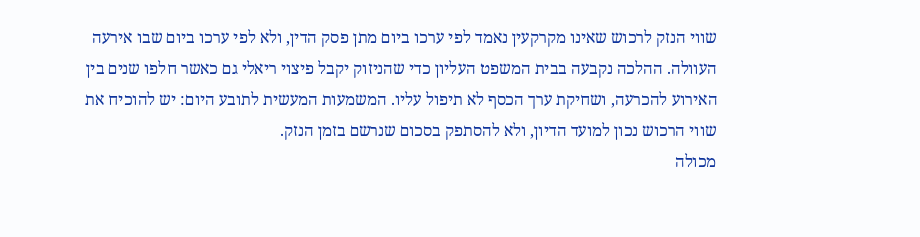שווי הנזק לרכוש שאינו מקרקעין נאמד לפי ערכו ביום מתן פסק הדין, ולא לפי ערכו ביום שבו אירעה העוולה. ההלכה נקבעה בבית המשפט העליון כדי שהניזוק יקבל פיצוי ריאלי גם כאשר חלפו שנים בין האירוע להכרעה, ושחיקת ערך הכסף לא תיפול עליו. המשמעות המעשית לתובע היום: יש להוכיח את שווי הרכוש נכון למועד הדיון, ולא להסתפק בסכום שנרשם בזמן הנזק.
מכולה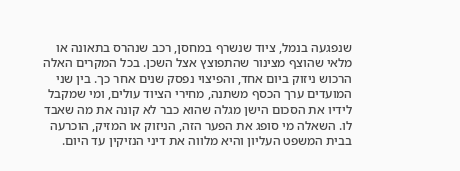שנפגעה בנמל, ציוד שנשרף במחסן, רכב שנהרס בתאונה או מלאי שהוצף מצינור שהתפוצץ אצל השכן. בכל המקרים האלה הרכוש ניזוק ביום אחד, והפיצוי נפסק שנים אחר כך. בין שני המועדים ערך הכסף משתנה, מחירי הציוד עולים, ומי שמקבל לידיו את הסכום הישן מגלה שהוא כבר לא קונה את מה שאבד לו. השאלה מי סופג את הפער הזה, הניזוק או המזיק, הוכרעה בבית המשפט העליון והיא מלווה את דיני הנזיקין עד היום.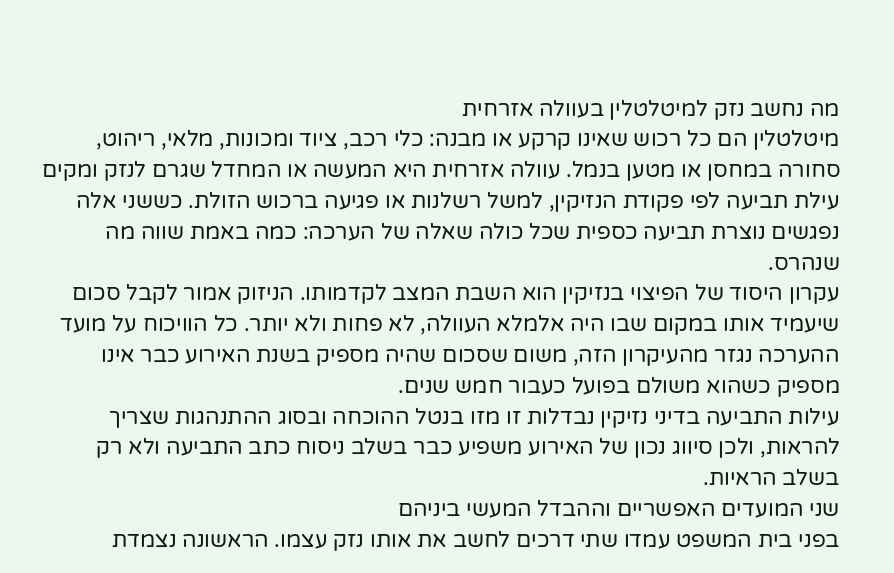מה נחשב נזק למיטלטלין בעוולה אזרחית
מיטלטלין הם כל רכוש שאינו קרקע או מבנה: כלי רכב, ציוד ומכונות, מלאי, ריהוט, סחורה במחסן או מטען בנמל. עוולה אזרחית היא המעשה או המחדל שגרם לנזק ומקים עילת תביעה לפי פקודת הנזיקין, למשל רשלנות או פגיעה ברכוש הזולת. כששני אלה נפגשים נוצרת תביעה כספית שכל כולה שאלה של הערכה: כמה באמת שווה מה שנהרס.
עקרון היסוד של הפיצוי בנזיקין הוא השבת המצב לקדמותו. הניזוק אמור לקבל סכום שיעמיד אותו במקום שבו היה אלמלא העוולה, לא פחות ולא יותר. כל הוויכוח על מועד ההערכה נגזר מהעיקרון הזה, משום שסכום שהיה מספיק בשנת האירוע כבר אינו מספיק כשהוא משולם בפועל כעבור חמש שנים.
עילות התביעה בדיני נזיקין נבדלות זו מזו בנטל ההוכחה ובסוג ההתנהגות שצריך להראות, ולכן סיווג נכון של האירוע משפיע כבר בשלב ניסוח כתב התביעה ולא רק בשלב הראיות.
שני המועדים האפשריים וההבדל המעשי ביניהם
בפני בית המשפט עמדו שתי דרכים לחשב את אותו נזק עצמו. הראשונה נצמדת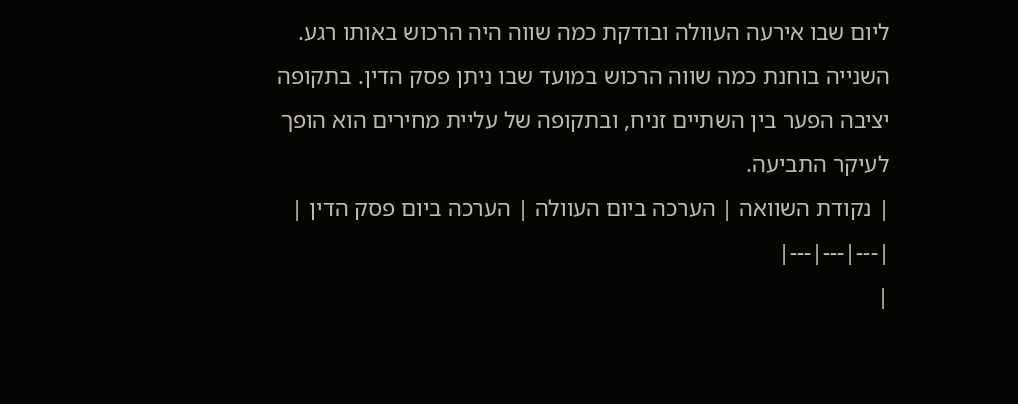ליום שבו אירעה העוולה ובודקת כמה שווה היה הרכוש באותו רגע. השנייה בוחנת כמה שווה הרכוש במועד שבו ניתן פסק הדין. בתקופה יציבה הפער בין השתיים זניח, ובתקופה של עליית מחירים הוא הופך לעיקר התביעה.
| נקודת השוואה | הערכה ביום העוולה | הערכה ביום פסק הדין |
|---|---|---|
|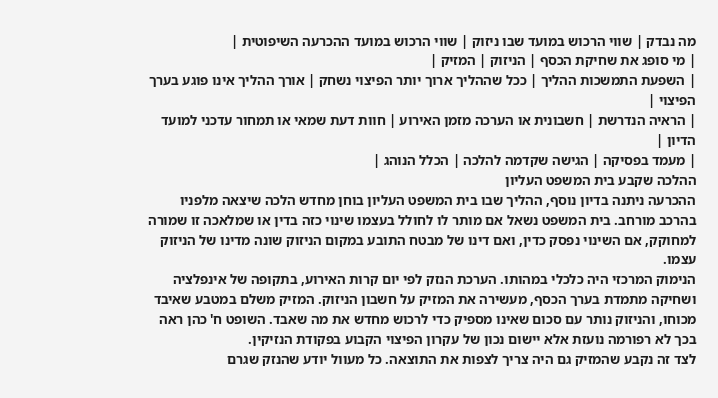מה נבדק | שווי הרכוש במועד שבו ניזוק | שווי הרכוש במועד ההכרעה השיפוטית |
| מי סופג את שחיקת הכסף | הניזוק | המזיק |
| השפעת התמשכות ההליך | ככל שההליך ארוך יותר הפיצוי נשחק | אורך ההליך אינו פוגע בערך הפיצוי |
| הראיה הנדרשת | חשבונית או הערכה מזמן האירוע | חוות דעת שמאי או תמחור עדכני למועד הדיון |
| מעמד בפסיקה | הגישה שקדמה להלכה | הכלל הנוהג |
ההלכה שקבע בית המשפט העליון
ההכרעה ניתנה בדיון נוסף, ההליך שבו בית המשפט העליון בוחן מחדש הלכה שיצאה מלפניו בהרכב מורחב. בית המשפט נשאל אם מותר לו לחולל בעצמו שינוי כזה בדין או שמלאכה זו שמורה למחוקק, אם השינוי נפסק כדין, ואם דינו של מבטח התובע במקום הניזוק שונה מדינו של הניזוק עצמו.
הנימוק המרכזי היה כלכלי במהותו. הערכת הנזק לפי יום קרות האירוע, בתקופה של אינפלציה ושחיקה מתמדת בערך הכסף, מעשירה את המזיק על חשבון הניזוק. המזיק משלם במטבע שאיבד מכוחו, והניזוק נותר עם סכום שאינו מספיק כדי לרכוש מחדש את מה שאבד. השופט ח' כהן ראה בכך לא רפורמה נועזת אלא יישום נכון של עקרון הפיצוי הקבוע בפקודת הנזיקין.
לצד זה נקבע שהמזיק גם היה צריך לצפות את התוצאה. כל מעוול יודע שהנזק שגרם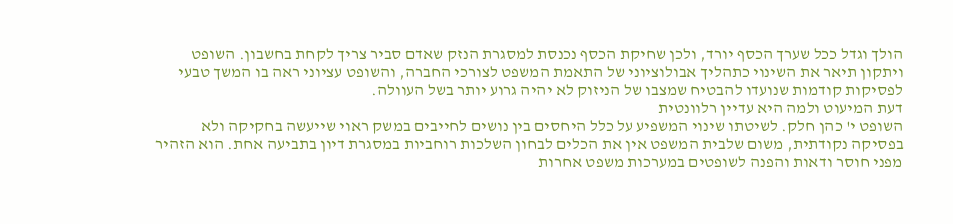הולך וגדל ככל שערך הכסף יורד, ולכן שחיקת הכסף נכנסת למסגרת הנזק שאדם סביר צריך לקחת בחשבון. השופט ויתקון תיאר את השינוי כתהליך אבולוציוני של התאמת המשפט לצורכי החברה, והשופט עציוני ראה בו המשך טבעי לפסיקות קודמות שנועדו להבטיח שמצבו של הניזוק לא יהיה גרוע יותר בשל העוולה.
דעת המיעוט ולמה היא עדיין רלוונטית
השופט י' כהן חלק. לשיטתו שינוי המשפיע על כלל היחסים בין נושים לחייבים במשק ראוי שייעשה בחקיקה ולא בפסיקה נקודתית, משום שלבית המשפט אין את הכלים לבחון השלכות רוחביות במסגרת דיון בתביעה אחת. הוא הזהיר מפני חוסר ודאות והפנה לשופטים במערכות משפט אחרות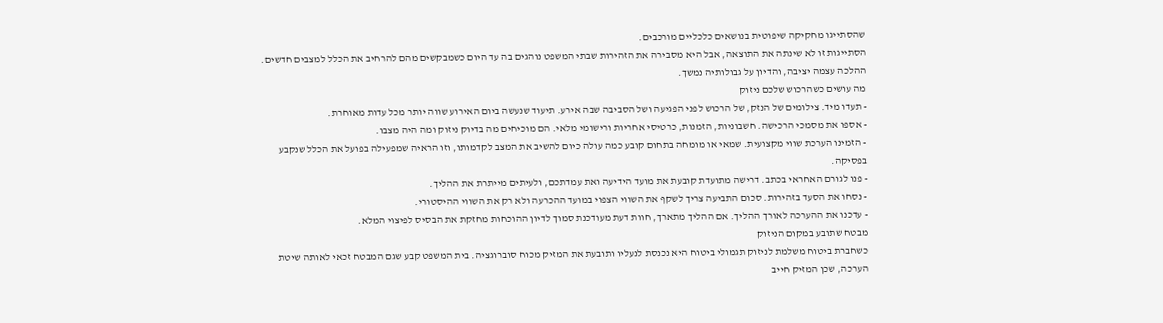שהסתייגו מחקיקה שיפוטית בנושאים כלכליים מורכבים.
הסתייגות זו לא שינתה את התוצאה, אבל היא מסבירה את הזהירות שבתי המשפט נוהגים בה עד היום כשמבקשים מהם להרחיב את הכלל למצבים חדשים. ההלכה עצמה יציבה, והדיון על גבולותיה נמשך.
מה עושים כשהרכוש שלכם ניזוק
- תעדו מיד. צילומים של הנזק, של הרכוש לפני הפגיעה ושל הסביבה שבה אירע. תיעוד שנעשה ביום האירוע שווה יותר מכל עדות מאוחרת.
- אספו את מסמכי הרכישה. חשבוניות, הזמנות, כרטיסי אחריות ורישומי מלאי. הם מוכיחים מה בדיוק ניזוק ומה היה מצבו.
- הזמינו הערכת שווי מקצועית. שמאי או מומחה בתחום קובע כמה עולה כיום להשיב את המצב לקדמותו, וזו הראיה שמפעילה בפועל את הכלל שנקבע בפסיקה.
- פנו לגורם האחראי בכתב. דרישה מתועדת קובעת את מועד הידיעה ואת עמדתכם, ולעיתים מייתרת את ההליך.
- נסחו את הסעד בזהירות. סכום התביעה צריך לשקף את השווי הצפוי במועד ההכרעה ולא רק את השווי ההיסטורי.
- עדכנו את ההערכה לאורך ההליך. אם ההליך מתארך, חוות דעת מעודכנת סמוך לדיון ההוכחות מחזקת את הבסיס לפיצוי המלא.
מבטח שתובע במקום הניזוק
כשחברת ביטוח משלמת לניזוק תגמולי ביטוח היא נכנסת לנעליו ותובעת את המזיק מכוח סוברוגציה. בית המשפט קבע שגם המבטח זכאי לאותה שיטת הערכה, שכן המזיק חייב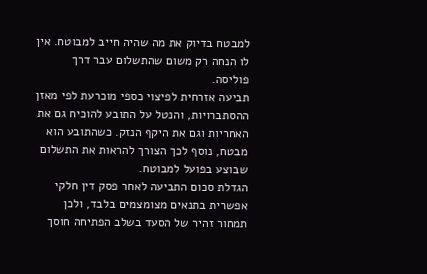למבטח בדיוק את מה שהיה חייב למבוטח. אין לו הנחה רק משום שהתשלום עבר דרך פוליסה.
תביעה אזרחית לפיצוי כספי מוכרעת לפי מאזן ההסתברויות, והנטל על התובע להוכיח גם את האחריות וגם את היקף הנזק. כשהתובע הוא מבטח, נוסף לכך הצורך להראות את התשלום שבוצע בפועל למבוטח.
הגדלת סכום התביעה לאחר פסק דין חלקי אפשרית בתנאים מצומצמים בלבד, ולכן תמחור זהיר של הסעד בשלב הפתיחה חוסך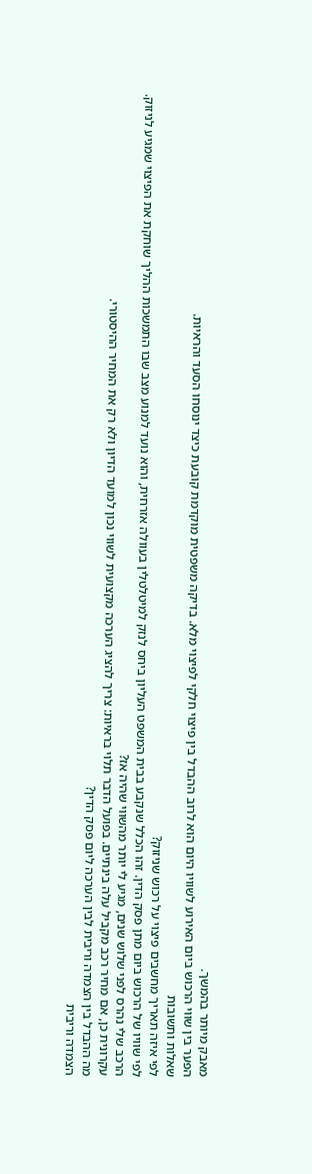מאבק מיותר בהמשך.
הפער בין שווי הרכוש ביום האירוע לשוויו היום הוא לרוב ההבדל בין פיצוי חלקי לפיצוי מלא. בדיקה משפטית מוקדמת קובעת כיצד ינוסחו הסעד והראיות.
שאלות ותשובות
לפי איזה תאריך מחשבים פיצוי על רכוש שניזוק?
לפי שוויו של הרכוש ביום מתן פסק הדין. זהו הכלל שנקבע בבית המשפט העליון ביחס לנזק למיטלטלין בעוולה אזרחית, והוא נועד למנוע מצב שבו התמשכות ההליך שוחקת את הפיצוי שמגיע לניזוק.
הרכב שלי נהרס לפני שלוש שנים, מגיע לי יותר מהשווי שהיה אז?
עקרונית כן, אם מחיר רכב מקביל עלה בינתיים. בפועל הדבר תלוי בראיות: צריך להציג הערכה מקצועית לשווי נכון למועד הדיון ולא רק את המחיר ההיסטורי.
מה ההבדל בין הצמדה וריבית לבין הערכה ליום פסק הדין?
הצמדה וריבית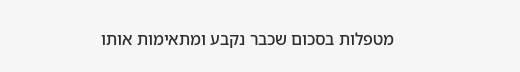מטפלות בסכום שכבר נקבע ומתאימות אותו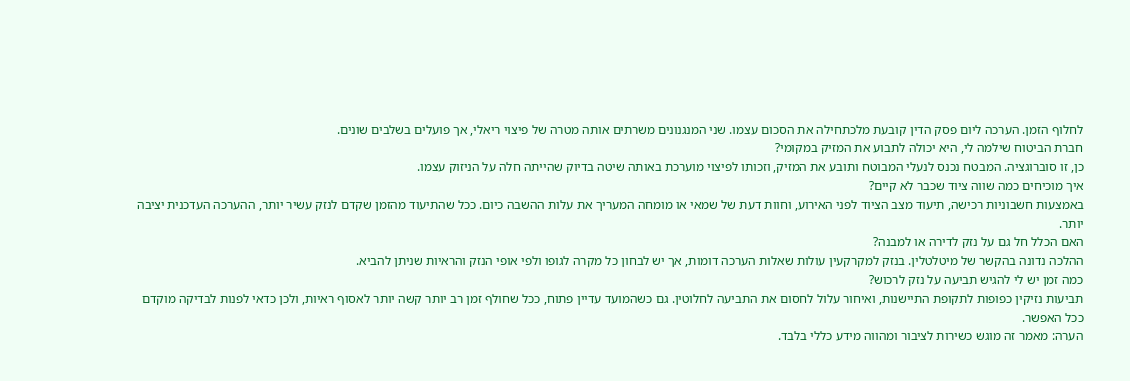לחלוף הזמן. הערכה ליום פסק הדין קובעת מלכתחילה את הסכום עצמו. שני המנגנונים משרתים אותה מטרה של פיצוי ריאלי, אך פועלים בשלבים שונים.
חברת הביטוח שילמה לי, היא יכולה לתבוע את המזיק במקומי?
כן, זו סוברוגציה. המבטח נכנס לנעלי המבוטח ותובע את המזיק, וזכותו לפיצוי מוערכת באותה שיטה בדיוק שהייתה חלה על הניזוק עצמו.
איך מוכיחים כמה שווה ציוד שכבר לא קיים?
באמצעות חשבוניות רכישה, תיעוד מצב הציוד לפני האירוע, וחוות דעת של שמאי או מומחה המעריך את עלות ההשבה כיום. ככל שהתיעוד מהזמן שקדם לנזק עשיר יותר, ההערכה העדכנית יציבה יותר.
האם הכלל חל גם על נזק לדירה או למבנה?
ההלכה נדונה בהקשר של מיטלטלין. בנזק למקרקעין עולות שאלות הערכה דומות, אך יש לבחון כל מקרה לגופו ולפי אופי הנזק והראיות שניתן להביא.
כמה זמן יש לי להגיש תביעה על נזק לרכוש?
תביעות נזיקין כפופות לתקופת התיישנות, ואיחור עלול לחסום את התביעה לחלוטין. גם כשהמועד עדיין פתוח, ככל שחולף זמן רב יותר קשה יותר לאסוף ראיות, ולכן כדאי לפנות לבדיקה מוקדם ככל האפשר.
הערה: מאמר זה מוגש כשירות לציבור ומהווה מידע כללי בלבד.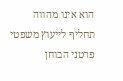הוא אינו מהווה תחליף לייעוץ משפטי פרטני הבוחן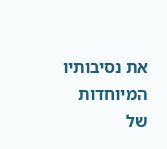את נסיבותיו המיוחדות של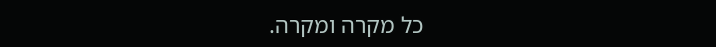כל מקרה ומקרה.